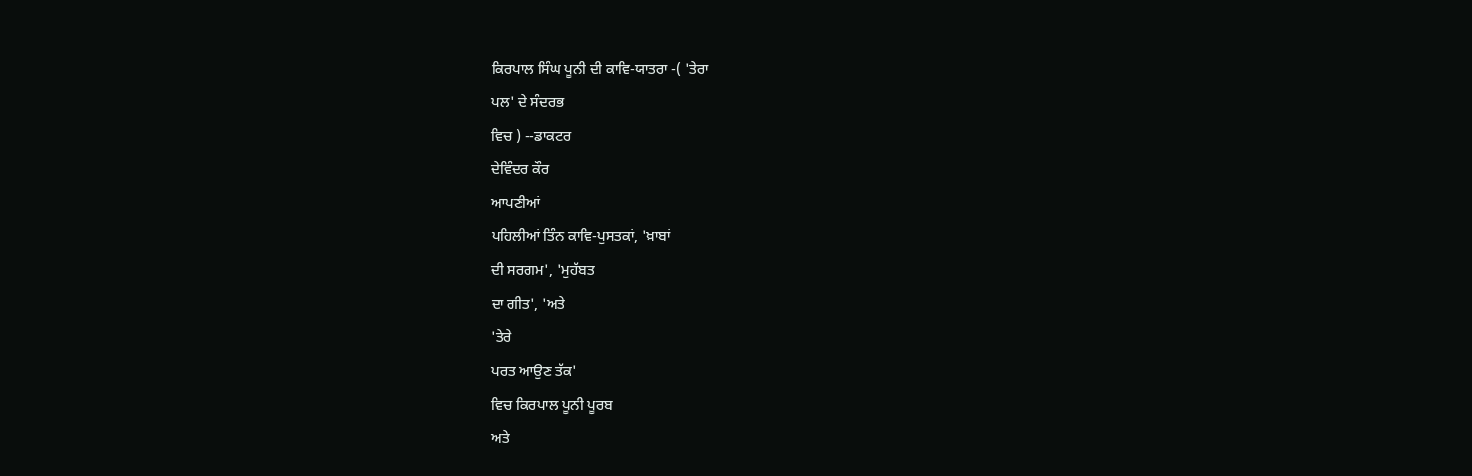ਕਿਰਪਾਲ ਸਿੰਘ ਪੂਨੀ ਦੀ ਕਾਵਿ-ਯਾਤਰਾ -( 'ਤੇਰਾ
ਪਲ' ਦੇ ਸੰਦਰਭ
ਵਿਚ ) --ਡਾਕਟਰ
ਦੇਵਿੰਦਰ ਕੌਰ
ਆਪਣੀਆਂ
ਪਹਿਲੀਆਂ ਤਿੰਨ ਕਾਵਿ-ਪੁਸਤਕਾਂ, 'ਖ਼ਾਬਾਂ
ਦੀ ਸਰਗਮ', 'ਮੁਹੱਬਤ
ਦਾ ਗੀਤ', 'ਅਤੇ
'ਤੇਰੇ
ਪਰਤ ਆਉਣ ਤੱਕ'
ਵਿਚ ਕਿਰਪਾਲ ਪੂਨੀ ਪੂਰਬ
ਅਤੇ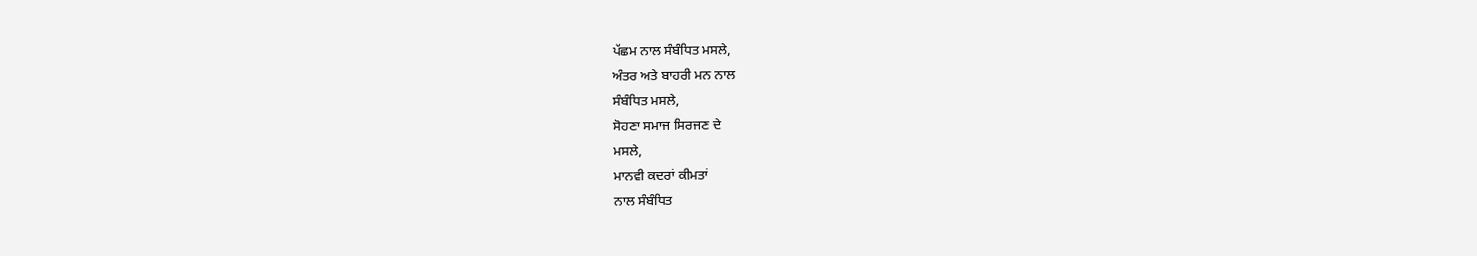ਪੱਛਮ ਨਾਲ ਸੰਬੰਧਿਤ ਮਸਲੇ,
ਅੰਤਰ ਅਤੇ ਬਾਹਰੀ ਮਨ ਨਾਲ
ਸੰਬੰਧਿਤ ਮਸਲੇ,
ਸੋਹਣਾ ਸਮਾਜ ਸਿਰਜਣ ਦੇ
ਮਸਲੇ,
ਮਾਨਵੀ ਕਦਰਾਂ ਕੀਮਤਾਂ
ਨਾਲ ਸੰਬੰਧਿਤ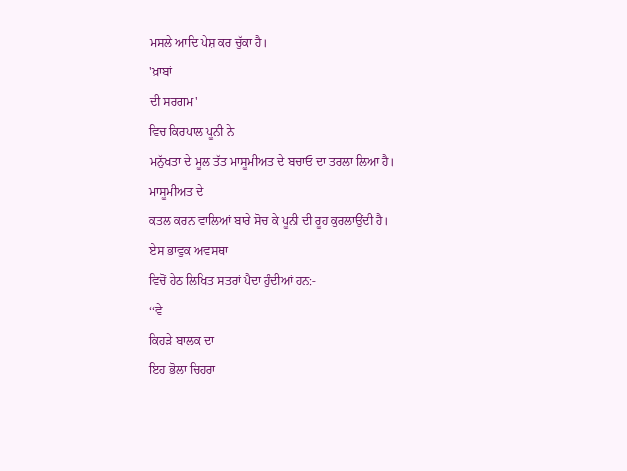ਮਸਲੇ ਆਦਿ ਪੇਸ਼ ਕਰ ਚੁੱਕਾ ਹੈ।
'ਖ਼ਾਬਾਂ
ਦੀ ਸਰਗਮ'
ਵਿਚ ਕਿਰਪਾਲ ਪੂਨੀ ਨੇ
ਮਨੁੱਖਤਾ ਦੇ ਮੂਲ ਤੱਤ ਮਾਸੂਮੀਅਤ ਦੇ ਬਚਾਓ ਦਾ ਤਰਲਾ ਲਿਆ ਹੈ।
ਮਾਸੂਮੀਅਤ ਦੇ
ਕਤਲ ਕਰਨ ਵਾਲਿਆਂ ਬਾਰੇ ਸੋਚ ਕੇ ਪੂਨੀ ਦੀ ਰੂਹ ਕੁਰਲਾਉਂਦੀ ਹੈ।
ਏਸ ਭਾਵੁਕ ਅਵਸਥਾ
ਵਿਚੋਂ ਹੇਠ ਲਿਖਿਤ ਸਤਰਾਂ ਪੈਦਾ ਹੁੰਦੀਆਂ ਹਨ:-
‘‘ਵੇ
ਕਿਹੜੇ ਬਾਲਕ ਦਾ
ਇਹ ਭੋਲਾ ਚਿਹਰਾ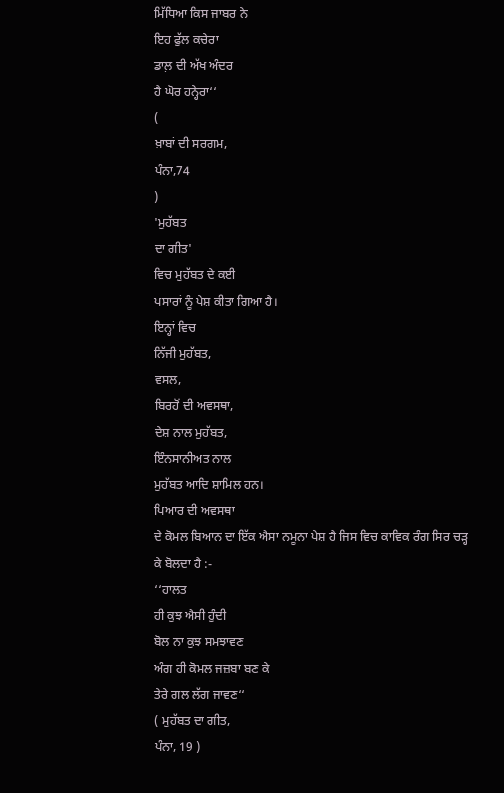ਮਿੱਧਿਆ ਕਿਸ ਜਾਬਰ ਨੇ
ਇਹ ਫੁੱਲ ਕਚੇਰਾ
ਡਾਲ਼ ਦੀ ਅੱਖ ਅੰਦਰ
ਹੈ ਘੋਰ ਹਨ੍ਹੇਰਾ‘‘
(
ਖ਼ਾਬਾਂ ਦੀ ਸਰਗਮ,
ਪੰਨਾ,74
)
'ਮੁਹੱਬਤ
ਦਾ ਗੀਤ'
ਵਿਚ ਮੁਹੱਬਤ ਦੇ ਕਈ
ਪਸਾਰਾਂ ਨੂੰ ਪੇਸ਼ ਕੀਤਾ ਗਿਆ ਹੈ।
ਇਨ੍ਹਾਂ ਵਿਚ
ਨਿੱਜੀ ਮੁਹੱਬਤ,
ਵਸਲ,
ਬਿਰਹੋਂ ਦੀ ਅਵਸਥਾ,
ਦੇਸ਼ ਨਾਲ ਮੁਹੱਬਤ,
ਇੰਨਸਾਨੀਅਤ ਨਾਲ
ਮੁਹੱਬਤ ਆਦਿ ਸ਼ਾਮਿਲ ਹਨ।
ਪਿਆਰ ਦੀ ਅਵਸਥਾ
ਦੇ ਕੋਮਲ ਬਿਆਨ ਦਾ ਇੱਕ ਐਸਾ ਨਮੂਨਾ ਪੇਸ਼ ਹੈ ਜਿਸ ਵਿਚ ਕਾਵਿਕ ਰੰਗ ਸਿਰ ਚੜ੍ਹ
ਕੇ ਬੋਲਦਾ ਹੈ :-
‘‘ਹਾਲਤ
ਹੀ ਕੁਝ ਐਸੀ ਹੁੰਦੀ
ਬੋਲ ਨਾ ਕੁਝ ਸਮਝਾਵਣ
ਅੰਗ ਹੀ ਕੋਮਲ ਜਜ਼ਬਾ ਬਣ ਕੇ
ਤੇਰੇ ਗਲ ਲੱਗ ਜਾਵਣ‘‘
( ਮੁਹੱਬਤ ਦਾ ਗੀਤ,
ਪੰਨਾ, 19 )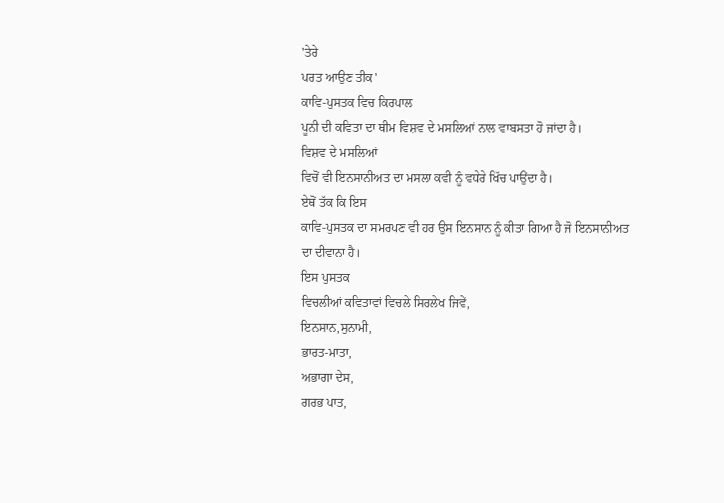'ਤੇਰੇ
ਪਰਤ ਆਉਣ ਤੀਕ'
ਕਾਵਿ-ਪੁਸਤਕ ਵਿਚ ਕਿਰਪਾਲ
ਪੂਨੀ ਦੀ ਕਵਿਤਾ ਦਾ ਥੀਮ ਵਿਸ਼ਵ ਦੇ ਮਸਲਿਆਂ ਨਾਲ ਵਾਬਸਤਾ ਹੋ ਜਾਂਦਾ ਹੈ।
ਵਿਸ਼ਵ ਦੇ ਮਸਲਿਆਂ
ਵਿਚੋਂ ਵੀ ਇਨਸਾਨੀਅਤ ਦਾ ਮਸਲਾ ਕਵੀ ਨੂੰ ਵਧੇਰੇ ਖਿੱਚ ਪਾਉਂਦਾ ਹੈ।
ਏਥੋਂ ਤੱਕ ਕਿ ਇਸ
ਕਾਵਿ-ਪੁਸਤਕ ਦਾ ਸਮਰਪਣ ਵੀ ਹਰ ਉਸ ਇਨਸਾਨ ਨੂੰ ਕੀਤਾ ਗਿਆ ਹੈ ਜੋ ਇਨਸਾਨੀਅਤ
ਦਾ ਦੀਵਾਨਾ ਹੈ।
ਇਸ ਪੁਸਤਕ
ਵਿਚਲੀਆਂ ਕਵਿਤਾਵਾਂ ਵਿਚਲੇ ਸਿਰਲੇਖ ਜਿਵੇਂ,
ਇਨਸਾਨ,ਸੁਨਾਮੀ,
ਭਾਰਤ-ਮਾਤਾ,
ਅਭਾਗਾ ਦੇਸ,
ਗਰਭ ਪਾਤ,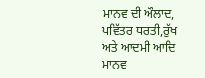ਮਾਨਵ ਦੀ ਔਲਾਦ,
ਪਵਿੱਤਰ ਧਰਤੀ,ਰੁੱਖ
ਅਤੇ ਆਦਮੀ ਆਦਿ ਮਾਨਵ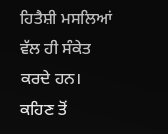ਹਿਤੈਸ਼ੀ ਮਸਲਿਆਂ ਵੱਲ ਹੀ ਸੰਕੇਤ ਕਰਦੇ ਹਨ।
ਕਹਿਣ ਤੋਂ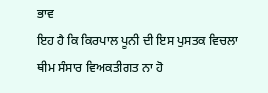ਭਾਵ
ਇਹ ਹੈ ਕਿ ਕਿਰਪਾਲ ਪੂਨੀ ਦੀ ਇਸ ਪੁਸਤਕ ਵਿਚਲਾ ਥੀਮ ਸੰਸਾਰ ਵਿਅਕਤੀਗਤ ਨਾ ਹੋ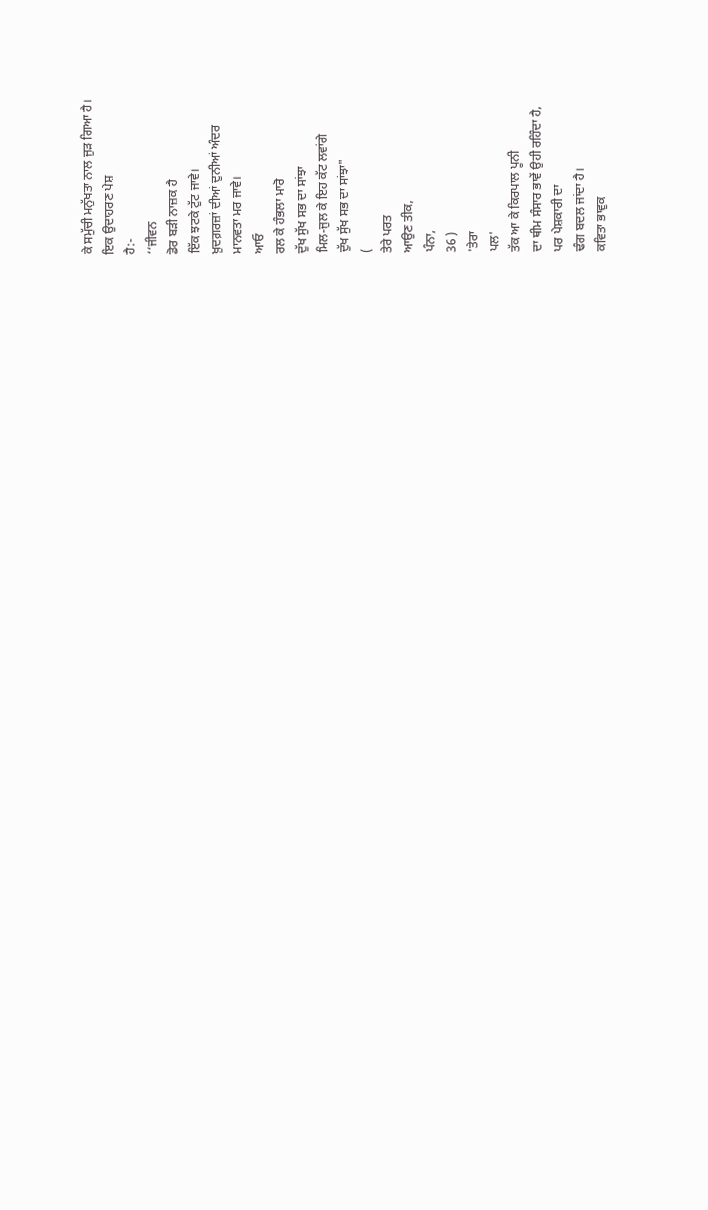ਕੇ ਸਮੁੱਚੀ ਮਨੁੱਖਤਾ ਨਾਲ ਜੁੜ ਗਿਆ ਹੈ।
ਇਕ ਉਦਾਹਰਣ ਪੇਸ਼
ਹੈ:-
‘‘ਜੀਵਨ
ਡੋਰ ਬੜੀ ਨਾਜ਼ਕ ਹੈ
ਇੱਕ ਝਟਕੇ ਟੁੱਟ ਜਾਵੇ।
ਖ਼ੁਦਗ਼ਰਜ਼ਾਂ ਦੀਆਂ ਦੁਨੀਆਂ ਅੰਦਰ
ਮਾਨਵਤਾ ਮਰ ਜਾਵੇ।
ਆਓ
ਰਲ ਕੇ ਹੰਭਲਾ ਮਾਰੋ
ਦੁੱਖ ਸੁੱਖ ਸਭ ਦਾ ਸਾਂਝਾ
ਮਿਲ-ਜੁਲ ਕੇ ਇਹ ਕੱਟ ਲਵਾਂਗੇ
ਦੁੱਖ ਸੁੱਖ ਸਭ ਦਾ ਸਾਂਝਾ"
(
ਤੇਰੇ ਪਰਤ
ਆਉਣ ਤੀਕ,
ਪੰਨਾ,
36 )
'ਤੇਰਾ
ਪਲ'
ਤੱਕ ਆ ਕੇ ਕਿਰਪਾਲ ਪੂਨੀ
ਦਾ ਥੀਮ ਸੰਸਾਰ ਭਾਵੇਂ ਉਹੀ ਰਹਿੰਦਾ ਹੈ,
ਪਰ ਪੇਸ਼ਕਾਰੀ ਦਾ
ਢੰਗ ਬਦਲ ਜਾਂਦਾ ਹੈ।
ਕਵਿਤਾ ਭਾਵੁਕ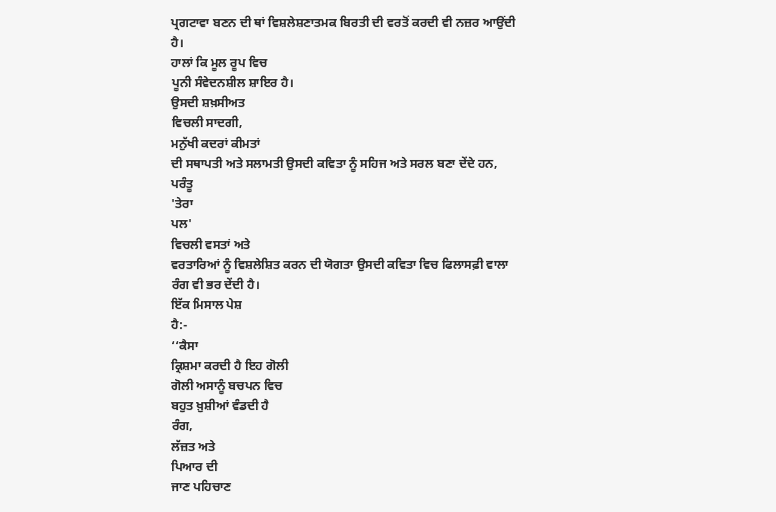ਪ੍ਰਗਟਾਵਾ ਬਣਨ ਦੀ ਥਾਂ ਵਿਸ਼ਲੇਸ਼ਣਾਤਮਕ ਬਿਰਤੀ ਦੀ ਵਰਤੋਂ ਕਰਦੀ ਵੀ ਨਜ਼ਰ ਆਉਂਦੀ
ਹੈ।
ਹਾਲਾਂ ਕਿ ਮੂਲ ਰੂਪ ਵਿਚ
ਪੂਨੀ ਸੰਵੇਦਨਸ਼ੀਲ ਸ਼ਾਇਰ ਹੈ।
ਉਸਦੀ ਸ਼ਖ਼ਸੀਅਤ
ਵਿਚਲੀ ਸਾਦਗੀ,
ਮਨੁੱਖੀ ਕਦਰਾਂ ਕੀਮਤਾਂ
ਦੀ ਸਥਾਪਤੀ ਅਤੇ ਸਲਾਮਤੀ ਉਸਦੀ ਕਵਿਤਾ ਨੂੰ ਸਹਿਜ ਅਤੇ ਸਰਲ ਬਣਾ ਦੇਂਦੇ ਹਨ,
ਪਰੰਤੂ
'ਤੇਰਾ
ਪਲ'
ਵਿਚਲੀ ਵਸਤਾਂ ਅਤੇ
ਵਰਤਾਰਿਆਂ ਨੂੰ ਵਿਸ਼ਲੇਸ਼ਿਤ ਕਰਨ ਦੀ ਯੋਗਤਾ ਉਸਦੀ ਕਵਿਤਾ ਵਿਚ ਫਿਲਾਸਫ਼ੀ ਵਾਲਾ
ਰੰਗ ਵੀ ਭਰ ਦੇਂਦੀ ਹੈ।
ਇੱਕ ਮਿਸਾਲ ਪੇਸ਼
ਹੈ:-
‘‘ਕੈਸਾ
ਕ੍ਰਿਸ਼ਮਾ ਕਰਦੀ ਹੈ ਇਹ ਗੋਲੀ
ਗੋਲੀ ਅਸਾਨੂੰ ਬਚਪਨ ਵਿਚ
ਬਹੁਤ ਖ਼ੁਸ਼ੀਆਂ ਵੰਡਦੀ ਹੈ
ਰੰਗ,
ਲੱਜ਼ਤ ਅਤੇ
ਪਿਆਰ ਦੀ
ਜਾਣ ਪਹਿਚਾਣ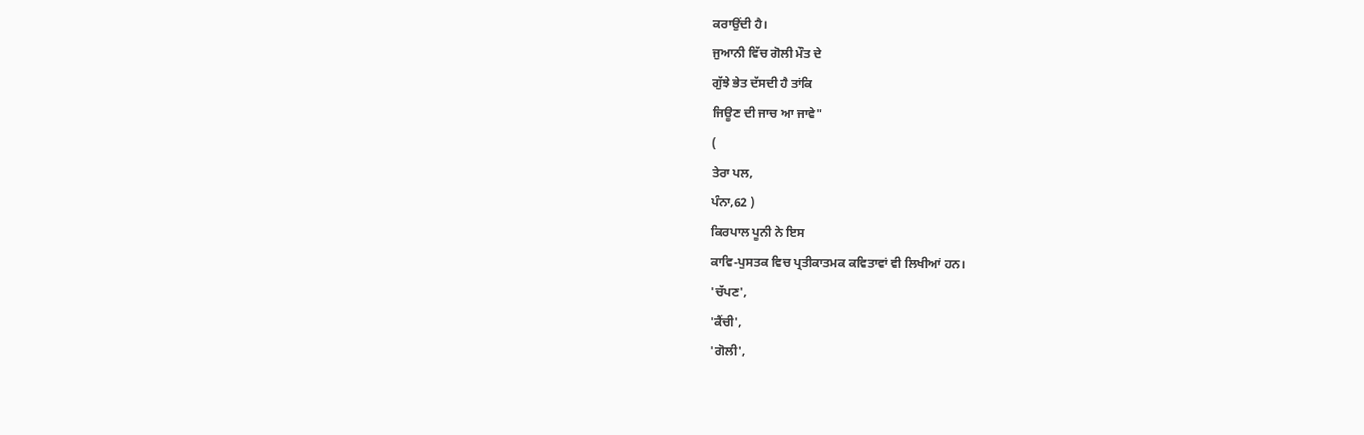ਕਰਾਉਂਦੀ ਹੈ।
ਜੁਆਨੀ ਵਿੱਚ ਗੋਲੀ ਮੌਤ ਦੇ
ਗੁੱਝੇ ਭੇਤ ਦੱਸਦੀ ਹੈ ਤਾਂਕਿ
ਜਿਊਣ ਦੀ ਜਾਚ ਆ ਜਾਵੇ"
(
ਤੇਰਾ ਪਲ,
ਪੰਨਾ,62 )
ਕਿਰਪਾਲ ਪੂਨੀ ਨੇ ਇਸ
ਕਾਵਿ-ਪੁਸਤਕ ਵਿਚ ਪ੍ਰਤੀਕਾਤਮਕ ਕਵਿਤਾਵਾਂ ਵੀ ਲਿਖੀਆਂ ਹਨ।
'ਚੱਪਣ',
'ਕੈਂਚੀ',
'ਗੋਲੀ',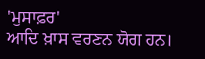'ਮੁਸਾਫ਼ਰ'
ਆਦਿ ਖ਼ਾਸ ਵਰਣਨ ਯੋਗ ਹਨ।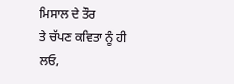ਮਿਸਾਲ ਦੇ ਤੌਰ
ਤੇ ਚੱਪਣ ਕਵਿਤਾ ਨੂੰ ਹੀ ਲਓ,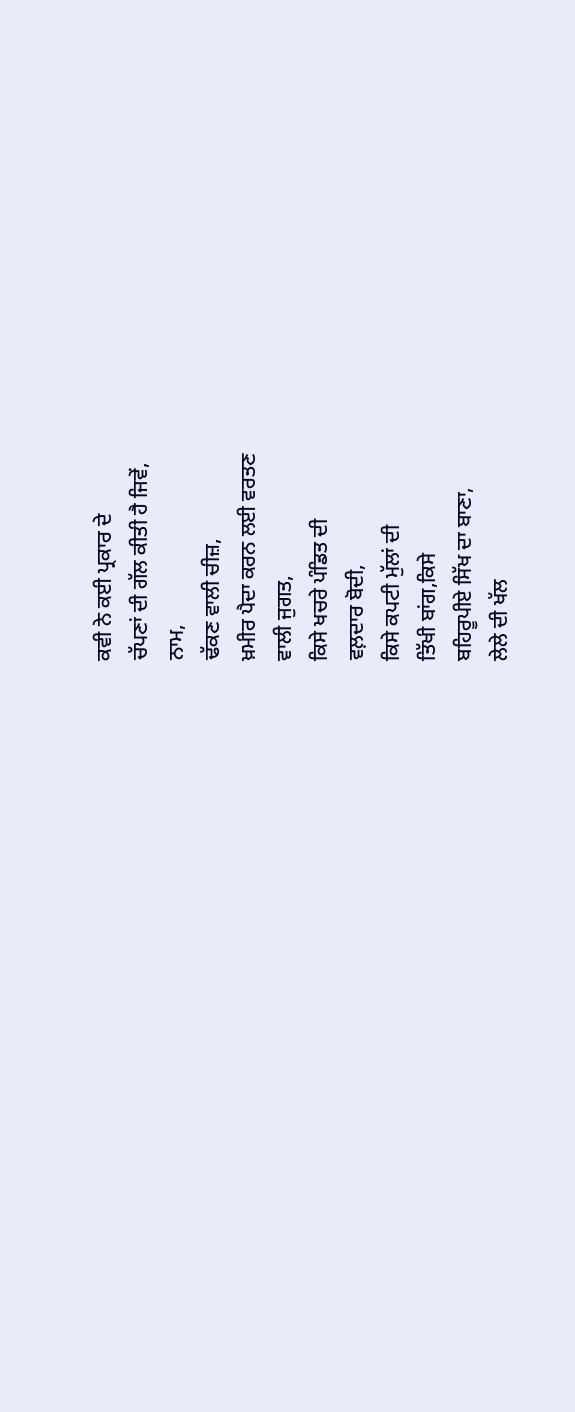ਕਵੀ ਨੇ ਕਈ ਪ੍ਰਕਾਰ ਦੇ
ਚੱਪਣਾਂ ਦੀ ਗੱਲ ਕੀਤੀ ਹੈ ਜਿਵੇਂ,
ਨਾਮ,
ਢੱਕਣ ਵਾਲੀ ਚੀਜ਼,
ਖ਼ਮੀਰ ਪੈਦਾ ਕਰਨ ਲਈ ਵਰਤਣ
ਵਾਲੀ ਜੁਗਤ,
ਕਿਸੇ ਖਚਰੇ ਪੰਡਿਤ ਦੀ
ਵਲ਼ਦਾਰ ਬੋਦੀ,
ਕਿਸੇ ਕਪਟੀ ਮੁੱਲਾਂ ਦੀ
ਤਿੱਖੀ ਬਾਂਗ,ਕਿਸੇ
ਬਹਿਰੂਪੀਏ ਸਿੱਖ ਦਾ ਬਾਣਾ,
ਲੇਲੇ ਦੀ ਖੱਲ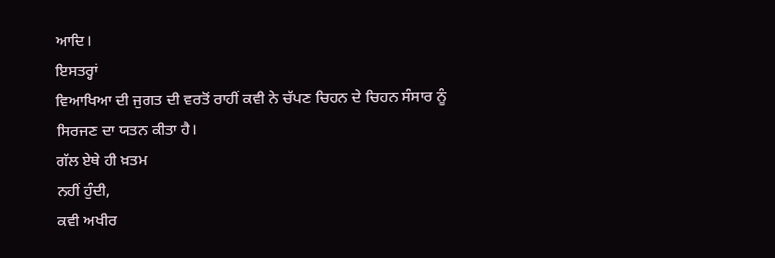ਆਦਿ।
ਇਸਤਰ੍ਹਾਂ
ਵਿਆਖਿਆ ਦੀ ਜੁਗਤ ਦੀ ਵਰਤੋਂ ਰਾਹੀਂ ਕਵੀ ਨੇ ਚੱਪਣ ਚਿਹਨ ਦੇ ਚਿਹਨ ਸੰਸਾਰ ਨੂੰ
ਸਿਰਜਣ ਦਾ ਯਤਨ ਕੀਤਾ ਹੈ।
ਗੱਲ ਏਥੇ ਹੀ ਖ਼ਤਮ
ਨਹੀਂ ਹੁੰਦੀ,
ਕਵੀ ਅਖੀਰ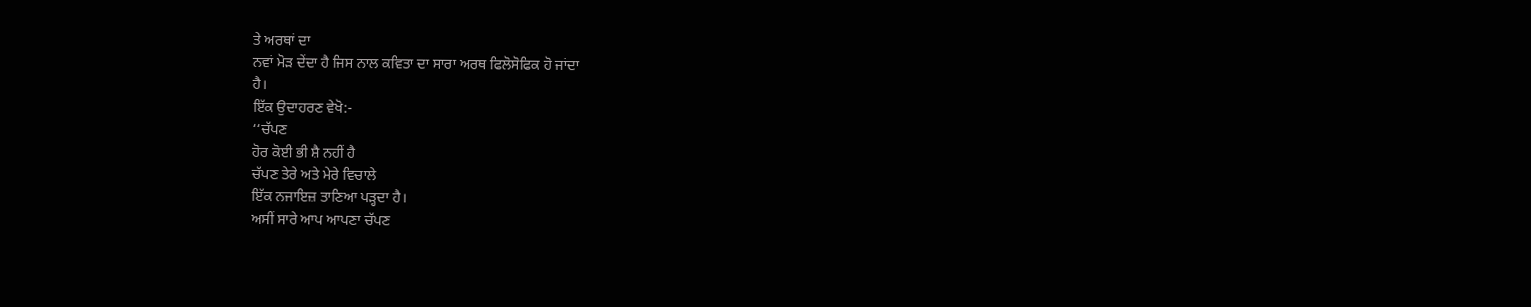ਤੇ ਅਰਥਾਂ ਦਾ
ਨਵਾਂ ਮੋੜ ਦੇਂਦਾ ਹੈ ਜਿਸ ਨਾਲ ਕਵਿਤਾ ਦਾ ਸਾਰਾ ਅਰਥ ਫਿਲੋਸੋਫਿਕ ਹੋ ਜਾਂਦਾ
ਹੈ।
ਇੱਕ ਉਦਾਹਰਣ ਵੇਖੋ:-
‘‘ਚੱਪਣ
ਹੋਰ ਕੋਈ ਭੀ ਸ਼ੈ ਨਹੀਂ ਹੈ
ਚੱਪਣ ਤੇਰੇ ਅਤੇ ਮੇਰੇ ਵਿਚਾਲੇ
ਇੱਕ ਨਜਾਇਜ਼ ਤਾਣਿਆ ਪੜ੍ਹਦਾ ਹੈ।
ਅਸੀਂ ਸਾਰੇ ਆਪ ਆਪਣਾ ਚੱਪਣ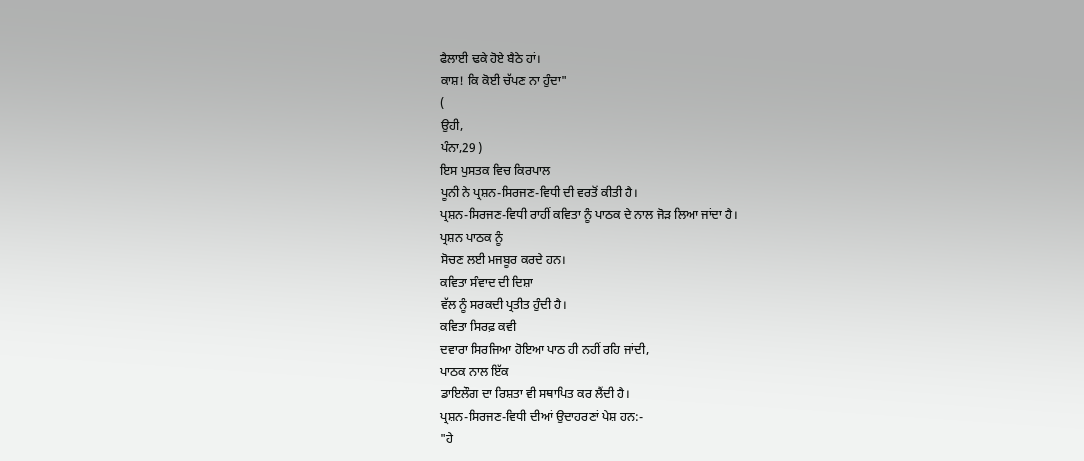ਫੈਲਾਈ ਢਕੇ ਹੋਏ ਬੈਠੇ ਹਾਂ।
ਕਾਸ਼! ਕਿ ਕੋਈ ਚੱਪਣ ਨਾ ਹੁੰਦਾ"
(
ਉਹੀ,
ਪੰਨਾ,29 )
ਇਸ ਪੁਸਤਕ ਵਿਚ ਕਿਰਪਾਲ
ਪੂਨੀ ਨੇ ਪ੍ਰਸ਼ਨ-ਸਿਰਜਣ-ਵਿਧੀ ਦੀ ਵਰਤੋਂ ਕੀਤੀ ਹੈ।
ਪ੍ਰਸ਼ਨ-ਸਿਰਜਣ-ਵਿਧੀ ਰਾਹੀਂ ਕਵਿਤਾ ਨੂੰ ਪਾਠਕ ਦੇ ਨਾਲ ਜੋੜ ਲਿਆ ਜਾਂਦਾ ਹੈ।
ਪ੍ਰਸ਼ਨ ਪਾਠਕ ਨੂੰ
ਸੋਚਣ ਲਈ ਮਜਬੂਰ ਕਰਦੇ ਹਨ।
ਕਵਿਤਾ ਸੰਵਾਦ ਦੀ ਦਿਸ਼ਾ
ਵੱਲ ਨੂੰ ਸਰਕਦੀ ਪ੍ਰਤੀਤ ਹੁੰਦੀ ਹੈ।
ਕਵਿਤਾ ਸਿਰਫ਼ ਕਵੀ
ਦਵਾਰਾ ਸਿਰਜਿਆ ਹੋਇਆ ਪਾਠ ਹੀ ਨਹੀਂ ਰਹਿ ਜਾਂਦੀ,
ਪਾਠਕ ਨਾਲ ਇੱਕ
ਡਾਇਲੌਗ ਦਾ ਰਿਸ਼ਤਾ ਵੀ ਸਥਾਪਿਤ ਕਰ ਲੈਂਦੀ ਹੈ।
ਪ੍ਰਸ਼ਨ-ਸਿਰਜਣ-ਵਿਧੀ ਦੀਆਂ ਉਦਾਹਰਣਾਂ ਪੇਸ਼ ਹਨ:-
"ਹੇ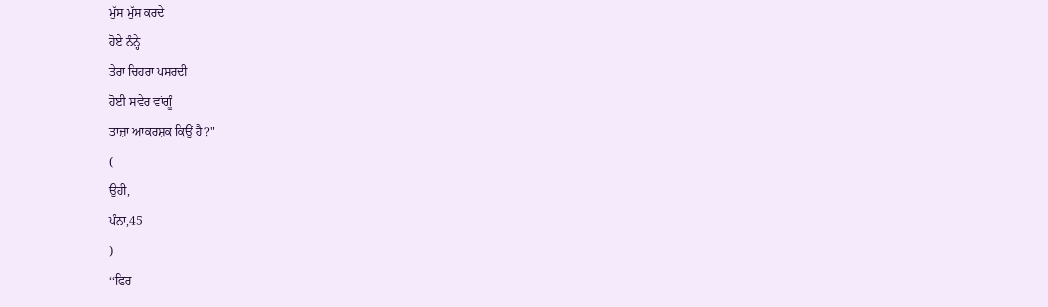ਮੁੱਸ ਮੁੱਸ ਕਰਦੇ
ਹੋਏ ਨੰਨ੍ਹੇ
ਤੇਰਾ ਚਿਹਰਾ ਪਸਰਦੀ
ਹੋਈ ਸਵੇਰ ਵਾਂਗੂੰ
ਤਾਜ਼ਾ ਆਕਰਸ਼ਕ ਕਿਉਂ ਹੈ?"
(
ਉਹੀ,
ਪੰਨਾ,45
)
‘‘ਫਿਰ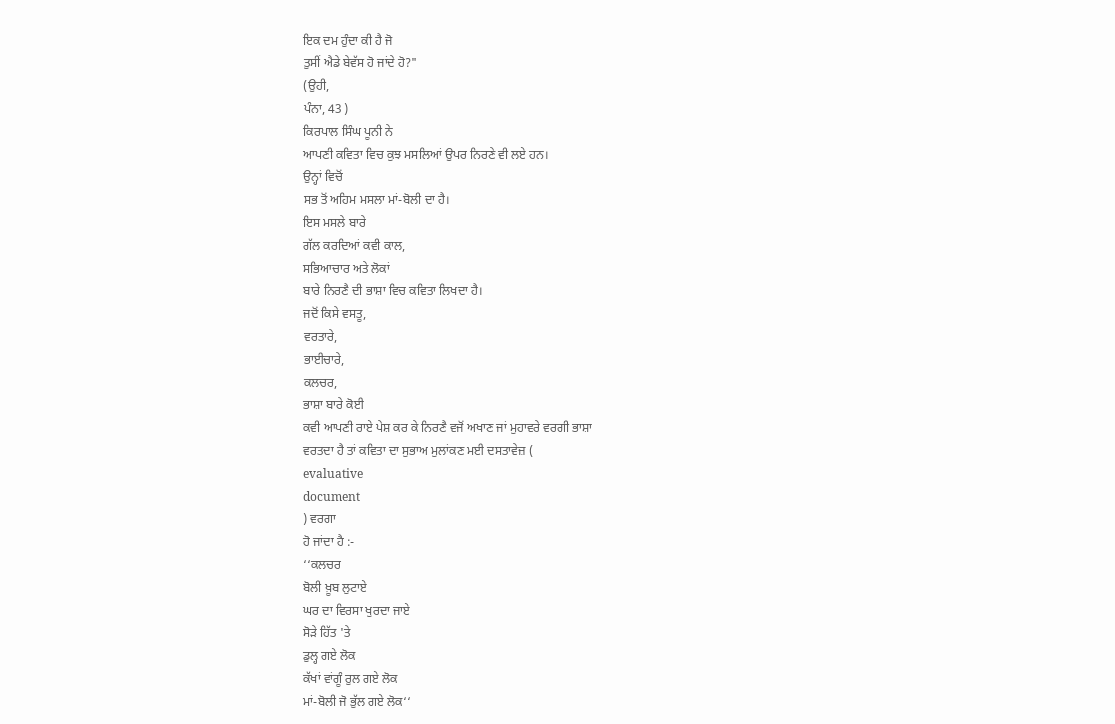ਇਕ ਦਮ ਹੁੰਦਾ ਕੀ ਹੈ ਜੋ
ਤੁਸੀਂ ਐਡੇ ਬੇਵੱਸ ਹੋ ਜਾਂਦੇ ਹੋ?"
(ਉਹੀ,
ਪੰਨਾ, 43 )
ਕਿਰਪਾਲ ਸਿੰਘ ਪੂਨੀ ਨੇ
ਆਪਣੀ ਕਵਿਤਾ ਵਿਚ ਕੁਝ ਮਸਲਿਆਂ ਉਪਰ ਨਿਰਣੇ ਵੀ ਲਏ ਹਨ।
ਉਨ੍ਹਾਂ ਵਿਚੋਂ
ਸਭ ਤੋਂ ਅਹਿਮ ਮਸਲਾ ਮਾਂ-ਬੋਲੀ ਦਾ ਹੈ।
ਇਸ ਮਸਲੇ ਬਾਰੇ
ਗੱਲ ਕਰਦਿਆਂ ਕਵੀ ਕਾਲ,
ਸਭਿਆਚਾਰ ਅਤੇ ਲੋਕਾਂ
ਬਾਰੇ ਨਿਰਣੈ ਦੀ ਭਾਸ਼ਾ ਵਿਚ ਕਵਿਤਾ ਲਿਖਦਾ ਹੈ।
ਜਦੋਂ ਕਿਸੇ ਵਸਤੂ,
ਵਰਤਾਰੇ,
ਭਾਈਚਾਰੇ,
ਕਲਚਰ,
ਭਾਸ਼ਾ ਬਾਰੇ ਕੋਈ
ਕਵੀ ਆਪਣੀ ਰਾਏ ਪੇਸ਼ ਕਰ ਕੇ ਨਿਰਣੈ ਵਜੋਂ ਅਖਾਣ ਜਾਂ ਮੁਹਾਵਰੇ ਵਰਗੀ ਭਾਸ਼ਾ
ਵਰਤਦਾ ਹੈ ਤਾਂ ਕਵਿਤਾ ਦਾ ਸੁਭਾਅ ਮੁਲਾਂਕਣ ਮਈ ਦਸਤਾਵੇਜ਼ (
evaluative
document
) ਵਰਗਾ
ਹੋ ਜਾਂਦਾ ਹੈ :-
‘‘ਕਲਚਰ
ਬੋਲੀ ਖ਼ੂਬ ਲੁਟਾਏ
ਘਰ ਦਾ ਵਿਰਸਾ ਖੁਰਦਾ ਜਾਏ
ਸੋੜੇ ਹਿੱਤ 'ਤੇ
ਡੁਲ੍ਹ ਗਏ ਲੋਕ
ਕੱਖਾਂ ਵਾਂਗੂੰ ਰੁਲ ਗਏ ਲੋਕ
ਮਾਂ-ਬੋਲੀ ਜੋ ਭੁੱਲ ਗਏ ਲੋਕ‘‘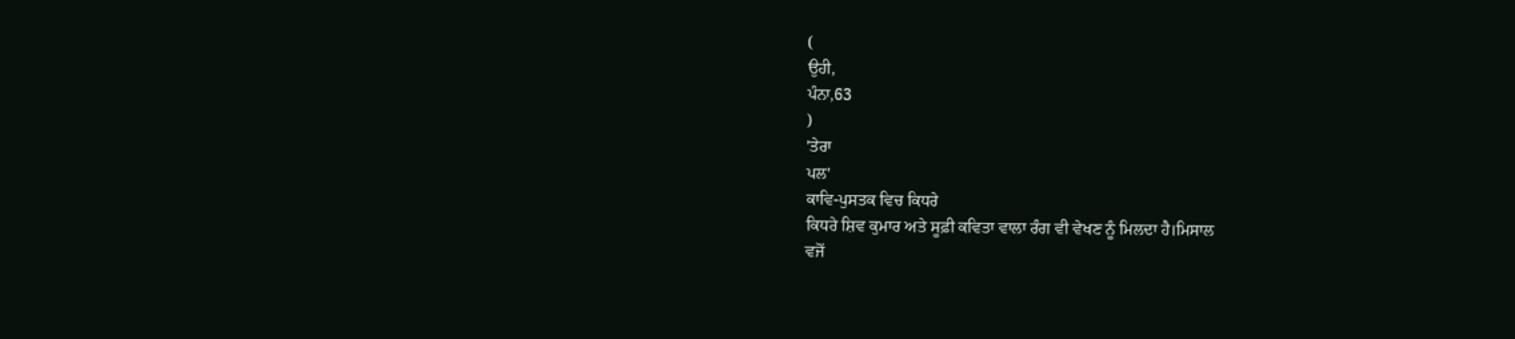(
ਉਹੀ,
ਪੰਨਾ,63
)
'ਤੇਰਾ
ਪਲ'
ਕਾਵਿ-ਪੁਸਤਕ ਵਿਚ ਕਿਧਰੇ
ਕਿਧਰੇ ਸ਼ਿਵ ਕੁਮਾਰ ਅਤੇ ਸੂਫ਼ੀ ਕਵਿਤਾ ਵਾਲਾ ਰੰਗ ਵੀ ਵੇਖਣ ਨੂੰ ਮਿਲਦਾ ਹੈ।ਮਿਸਾਲ
ਵਜੋਂ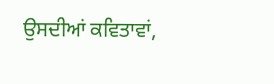ਉਸਦੀਆਂ ਕਵਿਤਾਵਾਂ,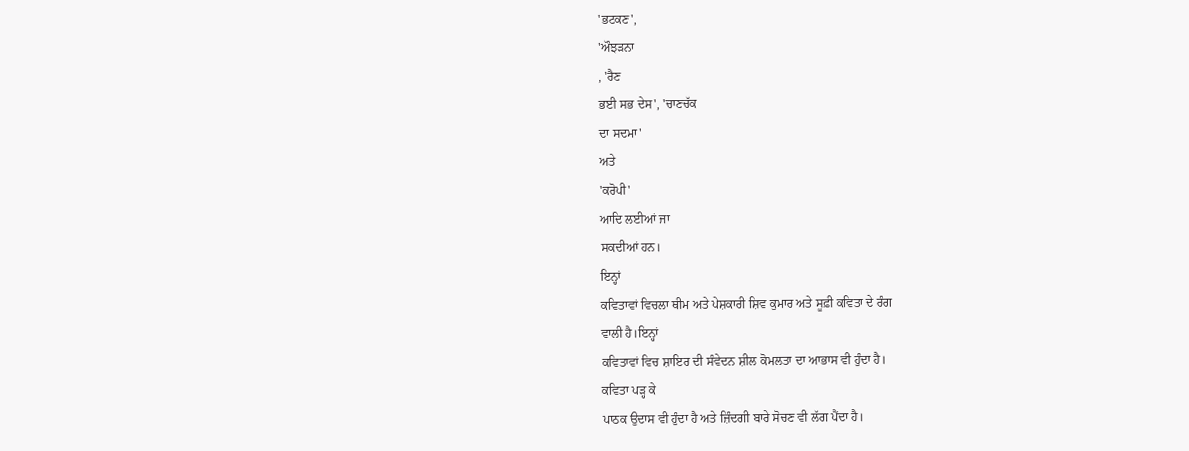'ਭਟਕਣ',
'ਔਝੜਨਾ
, 'ਰੈਣ
ਭਈ ਸਭ ਦੇਸ', 'ਚਾਣਚੱਕ
ਦਾ ਸਦਮਾ'
ਅਤੇ
'ਕਰੋਪੀ'
ਆਦਿ ਲਈਆਂ ਜਾ
ਸਕਦੀਆਂ ਹਨ।
ਇਨ੍ਹਾਂ
ਕਵਿਤਾਵਾਂ ਵਿਚਲਾ ਥੀਮ ਅਤੇ ਪੇਸ਼ਕਾਰੀ ਸ਼ਿਵ ਕੁਮਾਰ ਅਤੇ ਸੂਫ਼ੀ ਕਵਿਤਾ ਦੇ ਰੰਗ
ਵਾਲੀ ਹੈ।ਇਨ੍ਹਾਂ
ਕਵਿਤਾਵਾਂ ਵਿਚ ਸ਼ਾਇਰ ਦੀ ਸੰਵੇਦਨ ਸ਼ੀਲ ਕੋਮਲਤਾ ਦਾ ਆਭਾਸ ਵੀ ਹੁੰਦਾ ਹੈ।
ਕਵਿਤਾ ਪੜ੍ਹ ਕੇ
ਪਾਠਕ ਉਦਾਸ ਵੀ ਹੁੰਦਾ ਹੈ ਅਤੇ ਜ਼ਿੰਦਗੀ ਬਾਰੇ ਸੋਚਣ ਵੀ ਲੱਗ ਪੈਂਦਾ ਹੈ।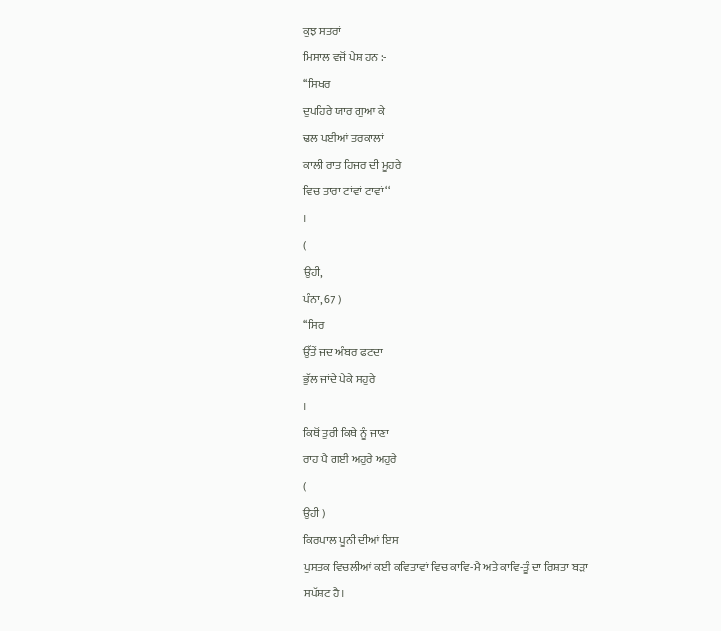ਕੁਝ ਸਤਰਾਂ
ਮਿਸਾਲ ਵਜੋਂ ਪੇਸ਼ ਹਨ :-
‘‘ਸਿਖਰ
ਦੁਪਹਿਰੇ ਯਾਰ ਗੁਆ ਕੇ
ਢਲ ਪਈਆਂ ਤਰਕਾਲਾਂ
ਕਾਲੀ ਰਾਤ ਹਿਜਰ ਦੀ ਮੂਹਰੇ
ਵਿਚ ਤਾਰਾ ਟਾਂਵਾਂ ਟਾਵਾਂ‘‘
।
(
ਉਹੀ,
ਪੰਨਾ, 67 )
‘‘ਸਿਰ
ਉੱਤੇਂ ਜਦ ਅੰਬਰ ਫਟਦਾ
ਭੁੱਲ ਜਾਂਦੇ ਪੇਕੇ ਸਹੁਰੇ
।
ਕਿਥੋਂ ਤੁਰੀ ਕਿਥੇ ਨੂੰ ਜਾਣਾ
ਰਾਹ ਪੈ ਗਈ ਅਹੁਰੇ ਅਹੁਰੇ
(
ਉਹੀ )
ਕਿਰਪਾਲ ਪੂਨੀ ਦੀਆਂ ਇਸ
ਪੁਸਤਕ ਵਿਚਲੀਆਂ ਕਈ ਕਵਿਤਾਵਾਂ ਵਿਚ ਕਾਵਿ-ਮੈ ਅਤੇ ਕਾਵਿ-ਤੂੰ ਦਾ ਰਿਸ਼ਤਾ ਬੜਾ
ਸਪੱਸ਼ਟ ਹੈ।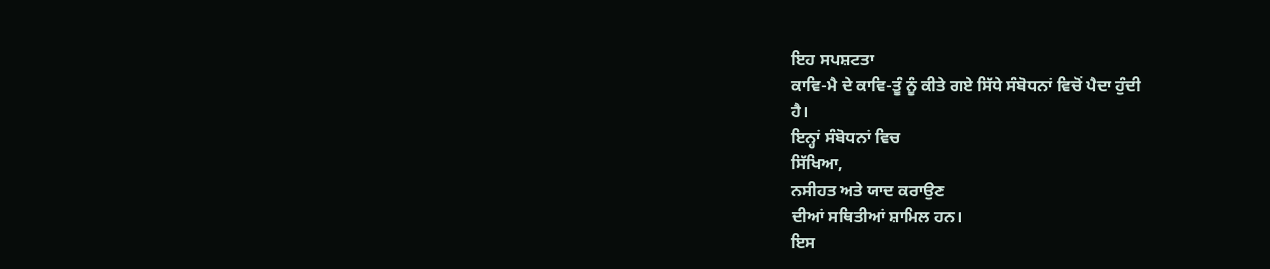ਇਹ ਸਪਸ਼ਟਤਾ
ਕਾਵਿ-ਮੈ ਦੇ ਕਾਵਿ-ਤੂੰ ਨੂੰ ਕੀਤੇ ਗਏ ਸਿੱਧੇ ਸੰਬੋਧਨਾਂ ਵਿਚੋਂ ਪੈਦਾ ਹੁੰਦੀ
ਹੈ।
ਇਨ੍ਹਾਂ ਸੰਬੋਧਨਾਂ ਵਿਚ
ਸਿੱਖਿਆ,
ਨਸੀਹਤ ਅਤੇ ਯਾਦ ਕਰਾਉਣ
ਦੀਆਂ ਸਥਿਤੀਆਂ ਸ਼ਾਮਿਲ ਹਨ।
ਇਸ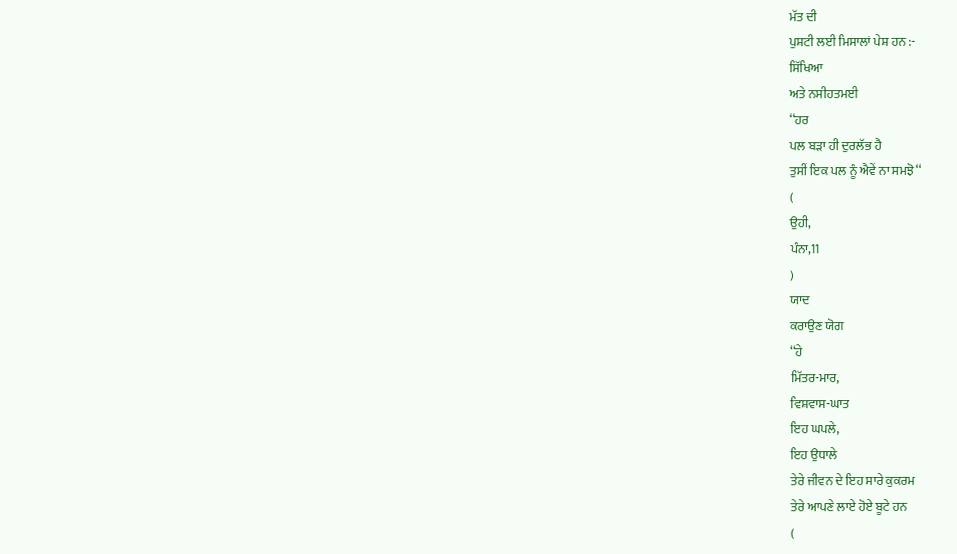ਮੱਤ ਦੀ
ਪੁਸ਼ਟੀ ਲਈ ਮਿਸਾਲਾਂ ਪੇਸ਼ ਹਨ :-
ਸਿੱਖਿਆ
ਅਤੇ ਨਸੀਹਤਮਈ
‘‘ਹਰ
ਪਲ ਬੜਾ ਹੀ ਦੁਰਲੱਭ ਹੈ
ਤੁਸੀਂ ਇਕ ਪਲ ਨੂੰ ਐਵੇਂ ਨਾ ਸਮਝੋ‘‘
(
ਉਹੀ,
ਪੰਨਾ,11
)
ਯਾਦ
ਕਰਾਉਣ ਯੋਗ
‘‘ਹੇ
ਮਿੱਤਰ-ਮਾਰ,
ਵਿਸ਼ਵਾਸ-ਘਾਤ
ਇਹ ਘਪਲੇ,
ਇਹ ਉਧਾਲੇ
ਤੇਰੇ ਜੀਵਨ ਦੇ ਇਹ ਸਾਰੇ ਕੁਕਰਮ
ਤੇਰੇ ਆਪਣੇ ਲਾਏ ਹੋਏ ਬੂਟੇ ਹਨ
(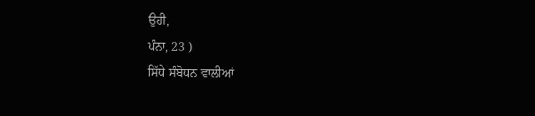ਉਹੀ,
ਪੰਨਾ, 23 )
ਸਿੱਧੇ ਸੰਬੋਧਨ ਵਾਲੀਆਂ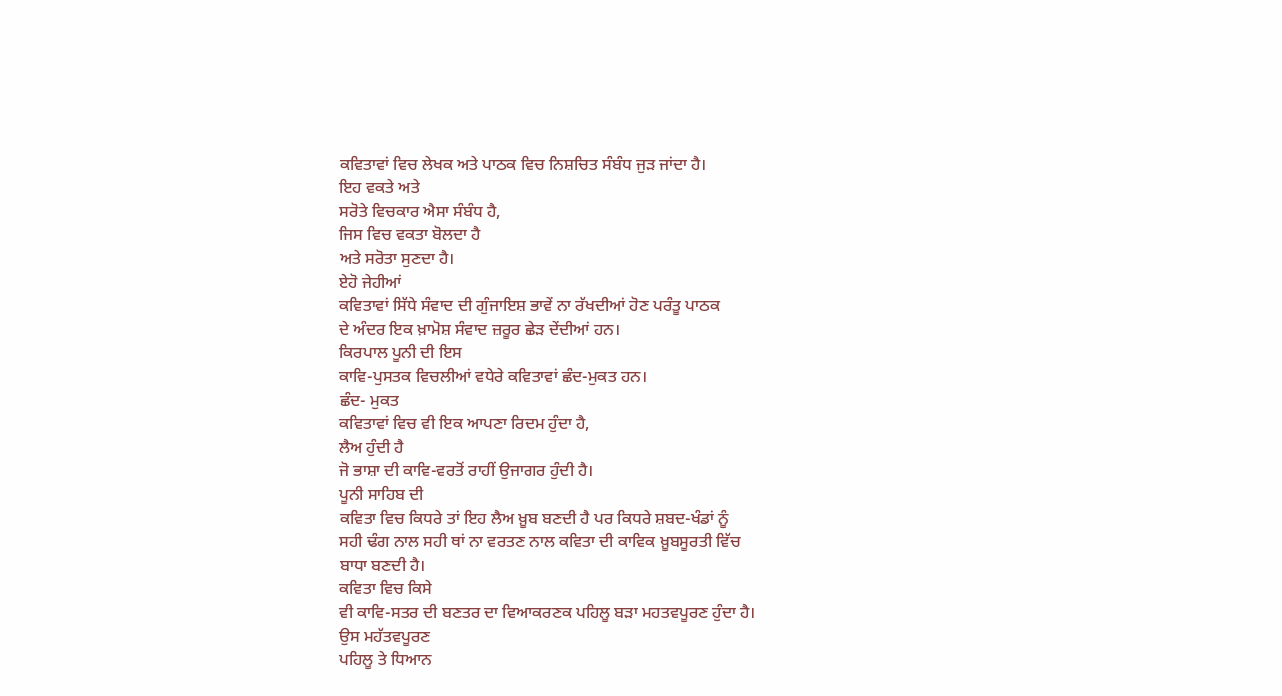ਕਵਿਤਾਵਾਂ ਵਿਚ ਲੇਖਕ ਅਤੇ ਪਾਠਕ ਵਿਚ ਨਿਸ਼ਚਿਤ ਸੰਬੰਧ ਜੁੜ ਜਾਂਦਾ ਹੈ।
ਇਹ ਵਕਤੇ ਅਤੇ
ਸਰੋਤੇ ਵਿਚਕਾਰ ਐਸਾ ਸੰਬੰਧ ਹੈ,
ਜਿਸ ਵਿਚ ਵਕਤਾ ਬੋਲਦਾ ਹੈ
ਅਤੇ ਸਰੋਤਾ ਸੁਣਦਾ ਹੈ।
ਏਹੋ ਜੇਹੀਆਂ
ਕਵਿਤਾਵਾਂ ਸਿੱਧੇ ਸੰਵਾਦ ਦੀ ਗੁੰਜਾਇਸ਼ ਭਾਵੇਂ ਨਾ ਰੱਖਦੀਆਂ ਹੋਣ ਪਰੰਤੂ ਪਾਠਕ
ਦੇ ਅੰਦਰ ਇਕ ਖ਼ਾਮੋਸ਼ ਸੰਵਾਦ ਜ਼ਰੂਰ ਛੇੜ ਦੇਂਦੀਆਂ ਹਨ।
ਕਿਰਪਾਲ ਪੂਨੀ ਦੀ ਇਸ
ਕਾਵਿ-ਪੁਸਤਕ ਵਿਚਲੀਆਂ ਵਧੇਰੇ ਕਵਿਤਾਵਾਂ ਛੰਦ-ਮੁਕਤ ਹਨ।
ਛੰਦ- ਮੁਕਤ
ਕਵਿਤਾਵਾਂ ਵਿਚ ਵੀ ਇਕ ਆਪਣਾ ਰਿਦਮ ਹੁੰਦਾ ਹੈ,
ਲੈਅ ਹੁੰਦੀ ਹੈ
ਜੋ ਭਾਸ਼ਾ ਦੀ ਕਾਵਿ-ਵਰਤੋਂ ਰਾਹੀਂ ਉਜਾਗਰ ਹੁੰਦੀ ਹੈ।
ਪੂਨੀ ਸਾਹਿਬ ਦੀ
ਕਵਿਤਾ ਵਿਚ ਕਿਧਰੇ ਤਾਂ ਇਹ ਲੈਅ ਖ਼ੂਬ ਬਣਦੀ ਹੈ ਪਰ ਕਿਧਰੇ ਸ਼ਬਦ-ਖੰਡਾਂ ਨੂੰ
ਸਹੀ ਢੰਗ ਨਾਲ ਸਹੀ ਥਾਂ ਨਾ ਵਰਤਣ ਨਾਲ ਕਵਿਤਾ ਦੀ ਕਾਵਿਕ ਖ਼ੂਬਸੂਰਤੀ ਵਿੱਚ
ਬਾਧਾ ਬਣਦੀ ਹੈ।
ਕਵਿਤਾ ਵਿਚ ਕਿਸੇ
ਵੀ ਕਾਵਿ-ਸਤਰ ਦੀ ਬਣਤਰ ਦਾ ਵਿਆਕਰਣਕ ਪਹਿਲੂ ਬੜਾ ਮਹਤਵਪੂਰਣ ਹੁੰਦਾ ਹੈ।
ਉਸ ਮਹੱਤਵਪੂਰਣ
ਪਹਿਲੂ ਤੇ ਧਿਆਨ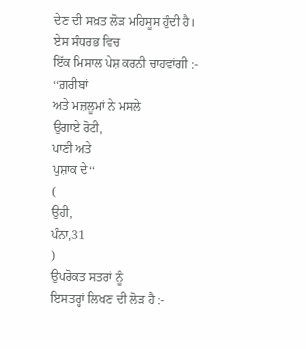ਦੇਣ ਦੀ ਸਖ਼ਤ ਲੋੜ ਮਹਿਸੂਸ ਹੁੰਦੀ ਹੈ।
ਏਸ ਸੰਧਰਭ ਵਿਚ
ਇੱਕ ਮਿਸਾਲ ਪੇਸ਼ ਕਰਨੀ ਚਾਹਵਾਂਗੀ :-
‘‘ਗ਼ਰੀਬਾਂ
ਅਤੇ ਮਜ਼ਲੂਮਾਂ ਨੇ ਮਸਲੇ
ਉਗਾਏ ਰੋਟੀ,
ਪਾਣੀ ਅਤੇ
ਪੁਸ਼ਾਕ ਦੇ‘‘
(
ਉਹੀ,
ਪੰਨਾ,31
)
ਉਪਰੋਕਤ ਸਤਰਾਂ ਨੂੰ
ਇਸਤਰ੍ਹਾਂ ਲਿਖਣ ਦੀ ਲੋੜ ਹੈ :-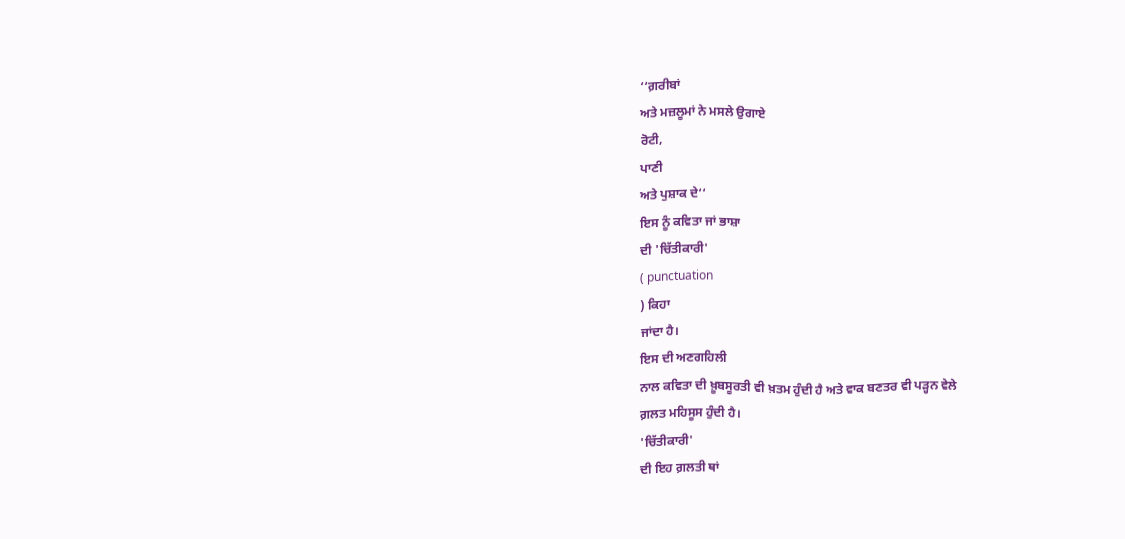‘‘ਗ਼ਰੀਬਾਂ
ਅਤੇ ਮਜ਼ਲੂਮਾਂ ਨੇ ਮਸਲੇ ਉਗਾਏ
ਰੋਟੀ,
ਪਾਣੀ
ਅਤੇ ਪੁਸ਼ਾਕ ਦੇ‘‘
ਇਸ ਨੂੰ ਕਵਿਤਾ ਜਾਂ ਭਾਸ਼ਾ
ਦੀ 'ਚਿੱਤੀਕਾਰੀ'
( punctuation
) ਕਿਹਾ
ਜਾਂਦਾ ਹੈ।
ਇਸ ਦੀ ਅਣਗਹਿਲੀ
ਨਾਲ ਕਵਿਤਾ ਦੀ ਖ਼ੂਬਸੂਰਤੀ ਵੀ ਖ਼ਤਮ ਹੁੰਦੀ ਹੈ ਅਤੇ ਵਾਕ ਬਣਤਰ ਵੀ ਪੜ੍ਹਨ ਵੇਲੇ
ਗ਼ਲਤ ਮਹਿਸੂਸ ਹੁੰਦੀ ਹੈ।
'ਚਿੱਤੀਕਾਰੀ'
ਦੀ ਇਹ ਗ਼ਲਤੀ ਥਾਂ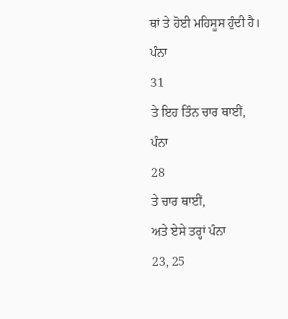ਥਾਂ ਤੇ ਹੋਈ ਮਹਿਸੂਸ ਹੁੰਦੀ ਹੈ।
ਪੰਨਾ
31
ਤੇ ਇਹ ਤਿੰਨ ਚਾਰ ਥਾਈਂ,
ਪੰਨਾ
28
ਤੇ ਚਾਰ ਥਾਈਂ,
ਅਤੇ ਏਸੇ ਤਰ੍ਹਾਂ ਪੰਨਾ
23, 25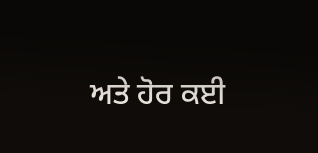ਅਤੇ ਹੋਰ ਕਈ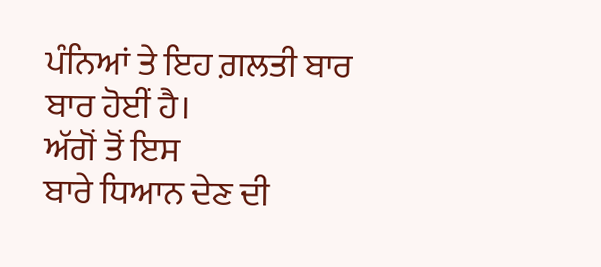ਪੰਨਿਆਂ ਤੇ ਇਹ ਗ਼ਲਤੀ ਬਾਰ ਬਾਰ ਹੋਈਂ ਹੈ।
ਅੱਗੋਂ ਤੋਂ ਇਸ
ਬਾਰੇ ਧਿਆਨ ਦੇਣ ਦੀ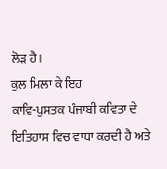ਲੋੜ ਹੈ।
ਕੁਲ ਮਿਲਾ ਕੇ ਇਹ
ਕਾਵਿ-ਪੁਸਤਕ ਪੰਜਾਬੀ ਕਵਿਤਾ ਦੇ ਇਤਿਹਾਸ ਵਿਚ ਵਾਧਾ ਕਰਦੀ ਹੈ ਅਤੇ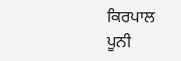ਕਿਰਪਾਲ
ਪੂਨੀ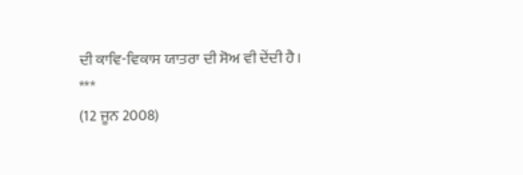ਦੀ ਕਾਵਿ-ਵਿਕਾਸ ਯਾਤਰਾ ਦੀ ਸੋਅ ਵੀ ਦੇਂਦੀ ਹੈ।
***
(12 ਜੂਨ 2008)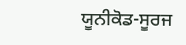ਯੂਨੀਕੋਡ-ਸੂਰਜ